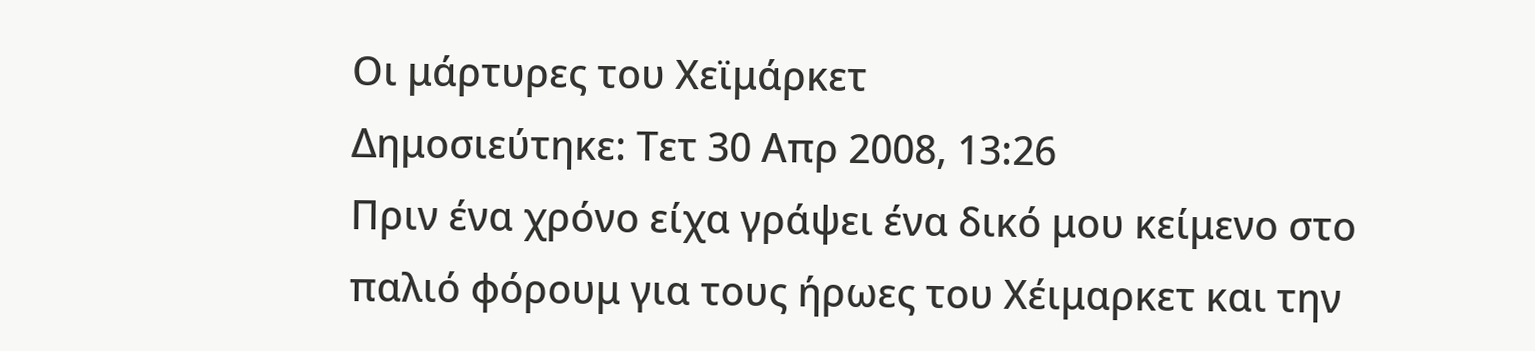Οι μάρτυρες του Χεϊμάρκετ
Δημοσιεύτηκε: Τετ 30 Απρ 2008, 13:26
Πριν ένα χρόνο είχα γράψει ένα δικό μου κείμενο στο παλιό φόρουμ για τους ήρωες του Χέιμαρκετ και την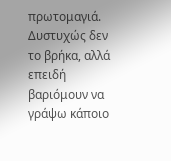πρωτομαγιά. Δυστυχώς δεν το βρήκα, αλλά επειδή βαριόμουν να γράψω κάποιο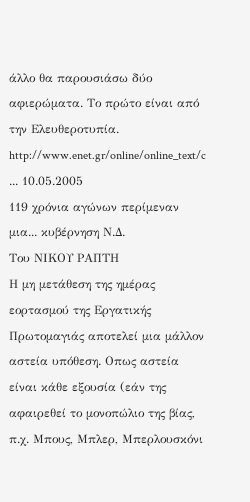άλλο θα παρουσιάσω δύο αφιερώματα. Το πρώτο είναι από την Ελευθεροτυπία.
http://www.enet.gr/online/online_text/c ... 10.05.2005
119 χρόνια αγώνων περίμεναν μια... κυβέρνηση Ν.Δ.
Του ΝΙΚΟΥ ΡΑΠΤΗ
Η μη μετάθεση της ημέρας εορτασμού της Εργατικής Πρωτομαγιάς αποτελεί μια μάλλον αστεία υπόθεση. Οπως αστεία είναι κάθε εξουσία (εάν της αφαιρεθεί το μονοπώλιο της βίας, π.χ. Μπους, Μπλερ, Μπερλουσκόνι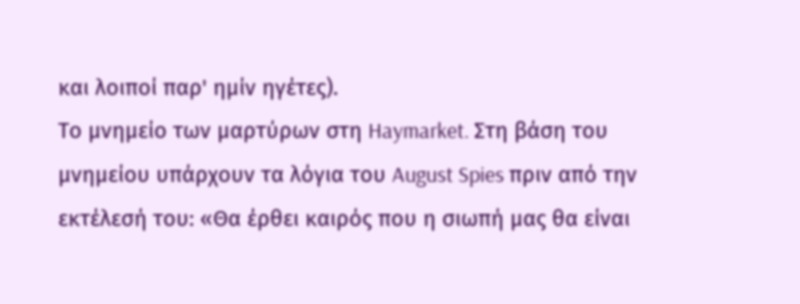και λοιποί παρ' ημίν ηγέτες).
Το μνημείο των μαρτύρων στη Haymarket. Στη βάση του μνημείου υπάρχουν τα λόγια του August Spies πριν από την εκτέλεσή του: «Θα έρθει καιρός που η σιωπή μας θα είναι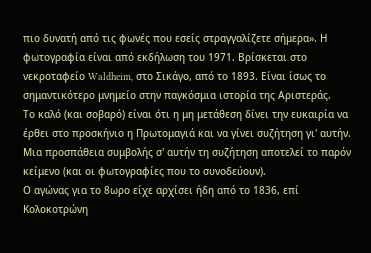πιο δυνατή από τις φωνές που εσείς στραγγαλίζετε σήμερα». Η φωτογραφία είναι από εκδήλωση του 1971. Βρίσκεται στο νεκροταφείο Waldheim, στο Σικάγο, από το 1893. Είναι ίσως το σημαντικότερο μνημείο στην παγκόσμια ιστορία της Αριστεράς.
Το καλό (και σοβαρό) είναι ότι η μη μετάθεση δίνει την ευκαιρία να έρθει στο προσκήνιο η Πρωτομαγιά και να γίνει συζήτηση γι' αυτήν. Μια προσπάθεια συμβολής σ' αυτήν τη συζήτηση αποτελεί το παρόν κείμενο (και οι φωτογραφίες που το συνοδεύουν).
Ο αγώνας για το 8ωρο είχε αρχίσει ήδη από το 1836, επί Κολοκοτρώνη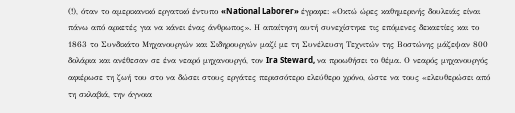(!), όταν το αμερικανικό εργατικό έντυπο «National Laborer» έγραφε: «Οκτώ ώρες καθημερινής δουλειάς είναι πάνω από αρκετές για να κάνει ένας άνθρωπος». Η απαίτηση αυτή συνεχίστηκε τις επόμενες δεκαετίες και το 1863 το Συνδικάτο Μηχανουργών και Σιδηρουργών μαζί με τη Συνέλευση Τεχνιτών της Βοστώνης μάζεψαν 800 δολάρια και ανέθεσαν σε ένα νεαρό μηχανουργό, τον Ira Steward, να προωθήσει το θέμα. Ο νεαρός μηχανουργός αφιέρωσε τη ζωή του στο να δώσει στους εργάτες περισσότερο ελεύθερο χρόνο, ώστε να τους «ελευθερώσει από τη σκλαβιά, την άγνοια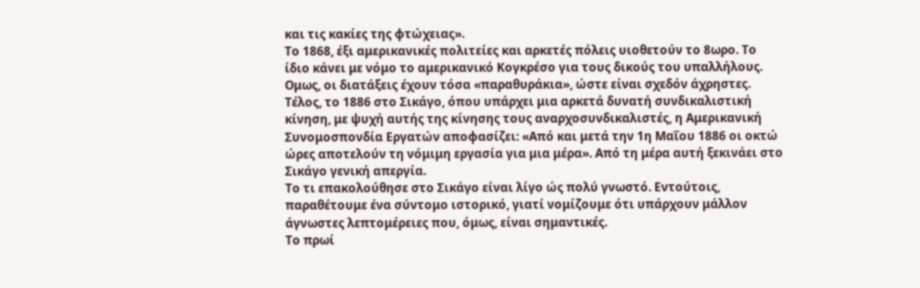και τις κακίες της φτώχειας».
Το 1868, έξι αμερικανικές πολιτείες και αρκετές πόλεις υιοθετούν το 8ωρο. Το ίδιο κάνει με νόμο το αμερικανικό Κογκρέσο για τους δικούς του υπαλλήλους. Ομως, οι διατάξεις έχουν τόσα «παραθυράκια», ώστε είναι σχεδόν άχρηστες.
Τέλος, το 1886 στο Σικάγο, όπου υπάρχει μια αρκετά δυνατή συνδικαλιστική κίνηση, με ψυχή αυτής της κίνησης τους αναρχοσυνδικαλιστές, η Αμερικανική Συνομοσπονδία Εργατών αποφασίζει: «Από και μετά την 1η Μαΐου 1886 οι οκτώ ώρες αποτελούν τη νόμιμη εργασία για μια μέρα». Από τη μέρα αυτή ξεκινάει στο Σικάγο γενική απεργία.
Το τι επακολούθησε στο Σικάγο είναι λίγο ώς πολύ γνωστό. Εντούτοις, παραθέτουμε ένα σύντομο ιστορικό, γιατί νομίζουμε ότι υπάρχουν μάλλον άγνωστες λεπτομέρειες που, όμως, είναι σημαντικές.
Το πρωί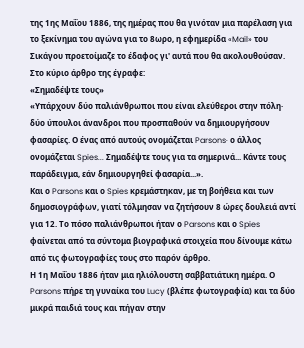της 1ης Μαΐου 1886, της ημέρας που θα γινόταν μια παρέλαση για το ξεκίνημα του αγώνα για το 8ωρο, η εφημερίδα «Mail» του Σικάγου προετοίμαζε το έδαφος γι' αυτά που θα ακολουθούσαν. Στο κύριο άρθρο της έγραφε:
«Σημαδέψτε τους»
«Υπάρχουν δύο παλιάνθρωποι που είναι ελεύθεροι στην πόλη· δύο ύπουλοι άνανδροι που προσπαθούν να δημιουργήσουν φασαρίες. Ο ένας από αυτούς ονομάζεται Parsons· ο άλλος ονομάζεται Spies... Σημαδέψτε τους για τα σημερινά... Κάντε τους παράδειγμα, εάν δημιουργηθεί φασαρία...».
Και ο Parsons και ο Spies κρεμάστηκαν, με τη βοήθεια και των δημοσιογράφων, γιατί τόλμησαν να ζητήσουν 8 ώρες δουλειά αντί για 12. Το πόσο παλιάνθρωποι ήταν ο Parsons και ο Spies φαίνεται από τα σύντομα βιογραφικά στοιχεία που δίνουμε κάτω από τις φωτογραφίες τους στο παρόν άρθρο.
Η 1η Μαΐου 1886 ήταν μια ηλιόλουστη σαββατιάτικη ημέρα. Ο Parsons πήρε τη γυναίκα του Lucy (βλέπε φωτογραφία) και τα δύο μικρά παιδιά τους και πήγαν στην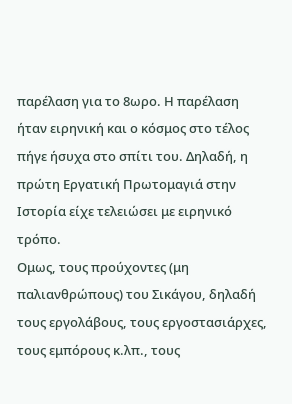παρέλαση για το 8ωρο. Η παρέλαση ήταν ειρηνική και ο κόσμος στο τέλος πήγε ήσυχα στο σπίτι του. Δηλαδή, η πρώτη Εργατική Πρωτομαγιά στην Ιστορία είχε τελειώσει με ειρηνικό τρόπο.
Ομως, τους προύχοντες (μη παλιανθρώπους) του Σικάγου, δηλαδή τους εργολάβους, τους εργοστασιάρχες, τους εμπόρους κ.λπ., τους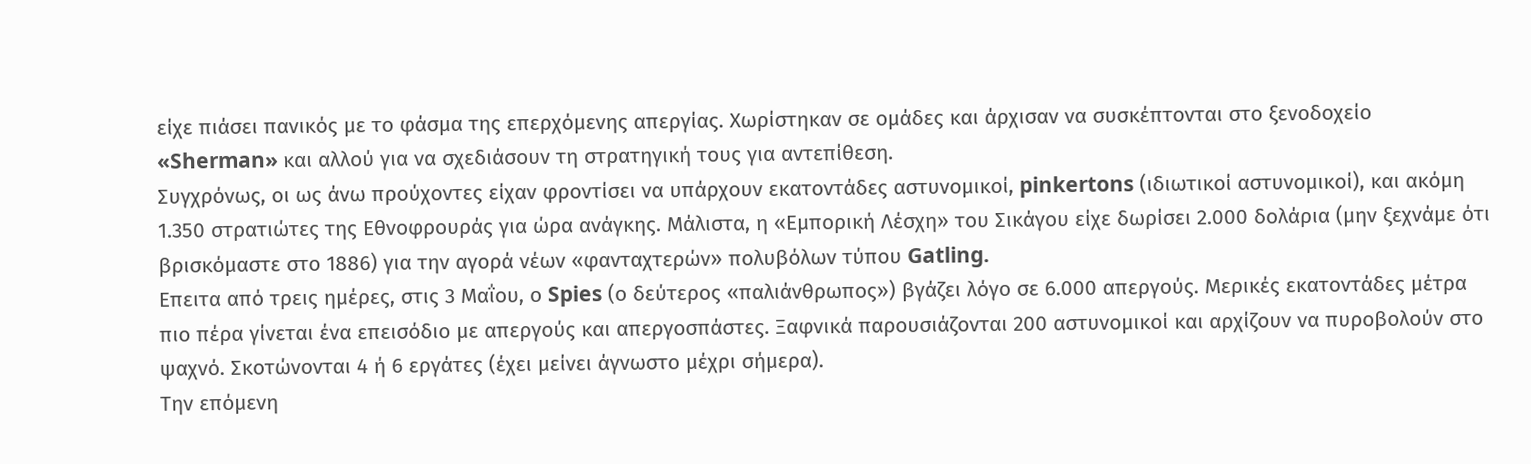είχε πιάσει πανικός με το φάσμα της επερχόμενης απεργίας. Χωρίστηκαν σε ομάδες και άρχισαν να συσκέπτονται στο ξενοδοχείο «Sherman» και αλλού για να σχεδιάσουν τη στρατηγική τους για αντεπίθεση.
Συγχρόνως, οι ως άνω προύχοντες είχαν φροντίσει να υπάρχουν εκατοντάδες αστυνομικοί, pinkertons (ιδιωτικοί αστυνομικοί), και ακόμη 1.350 στρατιώτες της Εθνοφρουράς για ώρα ανάγκης. Μάλιστα, η «Εμπορική Λέσχη» του Σικάγου είχε δωρίσει 2.000 δολάρια (μην ξεχνάμε ότι βρισκόμαστε στο 1886) για την αγορά νέων «φανταχτερών» πολυβόλων τύπου Gatling.
Επειτα από τρεις ημέρες, στις 3 Μαΐου, ο Spies (ο δεύτερος «παλιάνθρωπος») βγάζει λόγο σε 6.000 απεργούς. Μερικές εκατοντάδες μέτρα πιο πέρα γίνεται ένα επεισόδιο με απεργούς και απεργοσπάστες. Ξαφνικά παρουσιάζονται 200 αστυνομικοί και αρχίζουν να πυροβολούν στο ψαχνό. Σκοτώνονται 4 ή 6 εργάτες (έχει μείνει άγνωστο μέχρι σήμερα).
Την επόμενη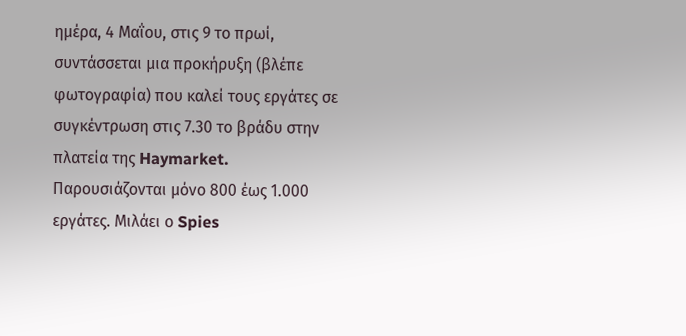ημέρα, 4 Μαΐου, στις 9 το πρωί, συντάσσεται μια προκήρυξη (βλέπε φωτογραφία) που καλεί τους εργάτες σε συγκέντρωση στις 7.30 το βράδυ στην πλατεία της Haymarket. Παρουσιάζονται μόνο 800 έως 1.000 εργάτες. Μιλάει ο Spies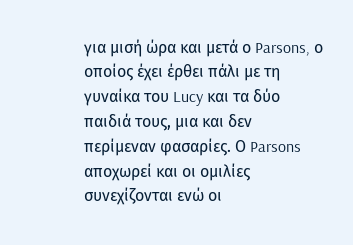για μισή ώρα και μετά ο Parsons, ο οποίος έχει έρθει πάλι με τη γυναίκα του Lucy και τα δύο παιδιά τους, μια και δεν περίμεναν φασαρίες. Ο Parsons αποχωρεί και οι ομιλίες συνεχίζονται ενώ οι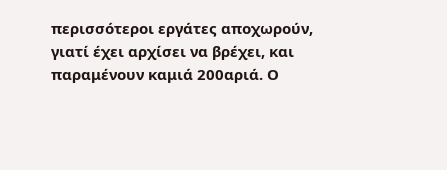περισσότεροι εργάτες αποχωρούν, γιατί έχει αρχίσει να βρέχει, και παραμένουν καμιά 200αριά. Ο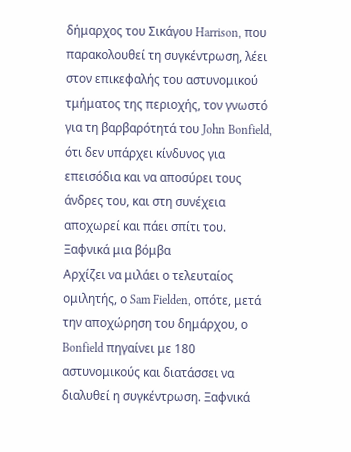δήμαρχος του Σικάγου Harrison, που παρακολουθεί τη συγκέντρωση, λέει στον επικεφαλής του αστυνομικού τμήματος της περιοχής, τον γνωστό για τη βαρβαρότητά του John Bonfield, ότι δεν υπάρχει κίνδυνος για επεισόδια και να αποσύρει τους άνδρες του, και στη συνέχεια αποχωρεί και πάει σπίτι του.
Ξαφνικά μια βόμβα
Αρχίζει να μιλάει ο τελευταίος ομιλητής, ο Sam Fielden, οπότε, μετά την αποχώρηση του δημάρχου, ο Bonfield πηγαίνει με 180 αστυνομικούς και διατάσσει να διαλυθεί η συγκέντρωση. Ξαφνικά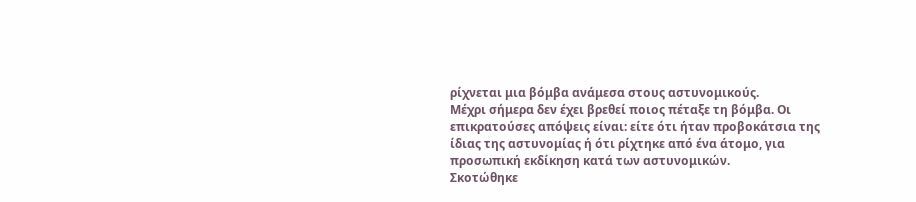ρίχνεται μια βόμβα ανάμεσα στους αστυνομικούς.
Μέχρι σήμερα δεν έχει βρεθεί ποιος πέταξε τη βόμβα. Οι επικρατούσες απόψεις είναι: είτε ότι ήταν προβοκάτσια της ίδιας της αστυνομίας ή ότι ρίχτηκε από ένα άτομο, για προσωπική εκδίκηση κατά των αστυνομικών.
Σκοτώθηκε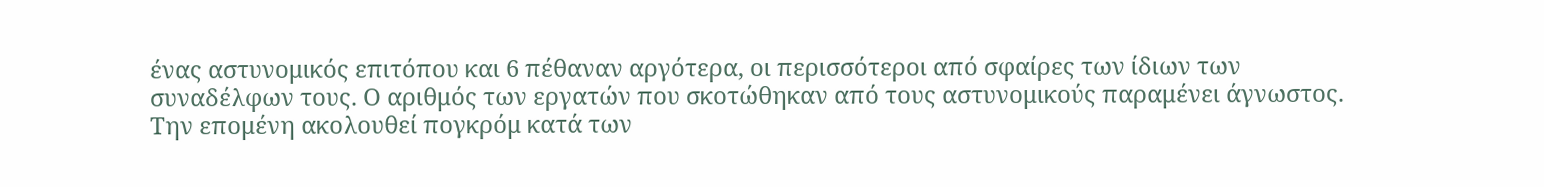ένας αστυνομικός επιτόπου και 6 πέθαναν αργότερα, οι περισσότεροι από σφαίρες των ίδιων των συναδέλφων τους. Ο αριθμός των εργατών που σκοτώθηκαν από τους αστυνομικούς παραμένει άγνωστος.
Την επομένη ακολουθεί πογκρόμ κατά των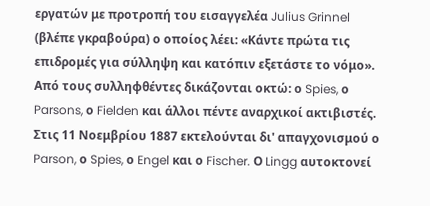εργατών με προτροπή του εισαγγελέα Julius Grinnel (βλέπε γκραβούρα) ο οποίος λέει: «Κάντε πρώτα τις επιδρομές για σύλληψη και κατόπιν εξετάστε το νόμο».
Από τους συλληφθέντες δικάζονται οκτώ: ο Spies, ο Parsons, ο Fielden και άλλοι πέντε αναρχικοί ακτιβιστές.
Στις 11 Νοεμβρίου 1887 εκτελούνται δι' απαγχονισμού ο Parson, ο Spies, ο Engel και ο Fischer. Ο Lingg αυτοκτονεί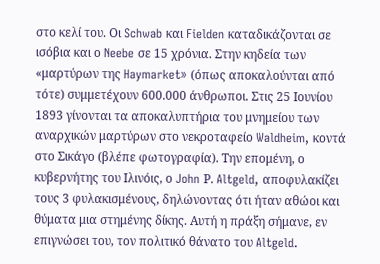στο κελί του. Οι Schwab και Fielden καταδικάζονται σε ισόβια και ο Neebe σε 15 χρόνια. Στην κηδεία των «μαρτύρων της Haymarket» (όπως αποκαλούνται από τότε) συμμετέχουν 600.000 άνθρωποι. Στις 25 Ιουνίου 1893 γίνονται τα αποκαλυπτήρια του μνημείου των αναρχικών μαρτύρων στο νεκροταφείο Waldheim, κοντά στο Σικάγο (βλέπε φωτογραφία). Την επομένη, ο κυβερνήτης του Ιλινόις, ο John Ρ. Altgeld, αποφυλακίζει τους 3 φυλακισμένους, δηλώνοντας ότι ήταν αθώοι και θύματα μια στημένης δίκης. Αυτή η πράξη σήμανε, εν επιγνώσει του, τον πολιτικό θάνατο του Altgeld.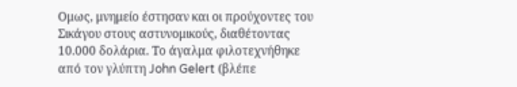Ομως, μνημείο έστησαν και οι προύχοντες του Σικάγου στους αστυνομικούς, διαθέτοντας 10.000 δολάρια. Το άγαλμα φιλοτεχνήθηκε από τον γλύπτη John Gelert (βλέπε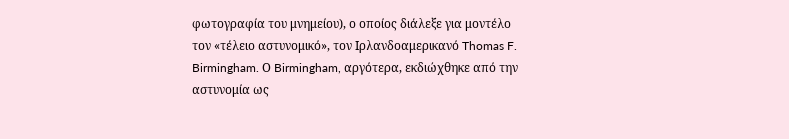φωτογραφία του μνημείου), ο οποίος διάλεξε για μοντέλο τον «τέλειο αστυνομικό», τον Ιρλανδοαμερικανό Thomas F. Birmingham. Ο Birmingham, αργότερα, εκδιώχθηκε από την αστυνομία ως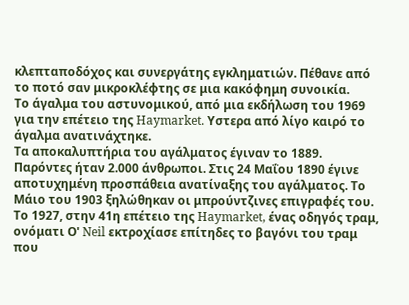κλεπταποδόχος και συνεργάτης εγκληματιών. Πέθανε από το ποτό σαν μικροκλέφτης σε μια κακόφημη συνοικία.
Το άγαλμα του αστυνομικού, από μια εκδήλωση του 1969 για την επέτειο της Haymarket. Υστερα από λίγο καιρό το άγαλμα ανατινάχτηκε.
Τα αποκαλυπτήρια του αγάλματος έγιναν το 1889. Παρόντες ήταν 2.000 άνθρωποι. Στις 24 Μαΐου 1890 έγινε αποτυχημένη προσπάθεια ανατίναξης του αγάλματος. Το Μάιο του 1903 ξηλώθηκαν οι μπρούντζινες επιγραφές του. Το 1927, στην 41η επέτειο της Haymarket, ένας οδηγός τραμ, ονόματι Ο' Neil εκτροχίασε επίτηδες το βαγόνι του τραμ που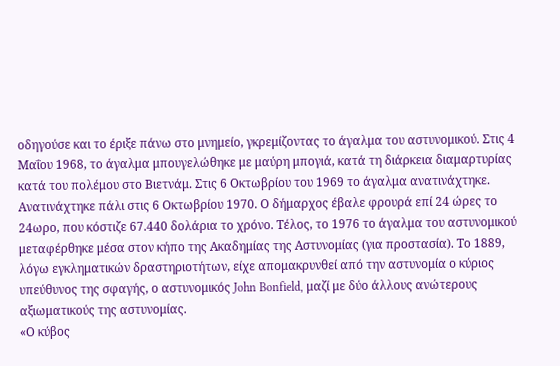οδηγούσε και το έριξε πάνω στο μνημείο, γκρεμίζοντας το άγαλμα του αστυνομικού. Στις 4 Μαΐου 1968, το άγαλμα μπουγελώθηκε με μαύρη μπογιά, κατά τη διάρκεια διαμαρτυρίας κατά του πολέμου στο Βιετνάμ. Στις 6 Οκτωβρίου του 1969 το άγαλμα ανατινάχτηκε. Ανατινάχτηκε πάλι στις 6 Οκτωβρίου 1970. Ο δήμαρχος έβαλε φρουρά επί 24 ώρες το 24ωρο, που κόστιζε 67.440 δολάρια το χρόνο. Τέλος, το 1976 το άγαλμα του αστυνομικού μεταφέρθηκε μέσα στον κήπο της Ακαδημίας της Αστυνομίας (για προστασία). Το 1889, λόγω εγκληματικών δραστηριοτήτων, είχε απομακρυνθεί από την αστυνομία ο κύριος υπεύθυνος της σφαγής, ο αστυνομικός John Bonfield, μαζί με δύο άλλους ανώτερους αξιωματικούς της αστυνομίας.
«Ο κύβος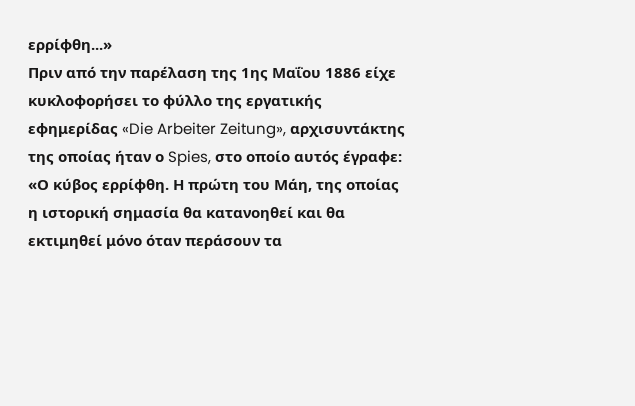ερρίφθη...»
Πριν από την παρέλαση της 1ης Μαΐου 1886 είχε κυκλοφορήσει το φύλλο της εργατικής εφημερίδας «Die Arbeiter Zeitung», αρχισυντάκτης της οποίας ήταν ο Spies, στο οποίο αυτός έγραφε: «Ο κύβος ερρίφθη. Η πρώτη του Μάη, της οποίας η ιστορική σημασία θα κατανοηθεί και θα εκτιμηθεί μόνο όταν περάσουν τα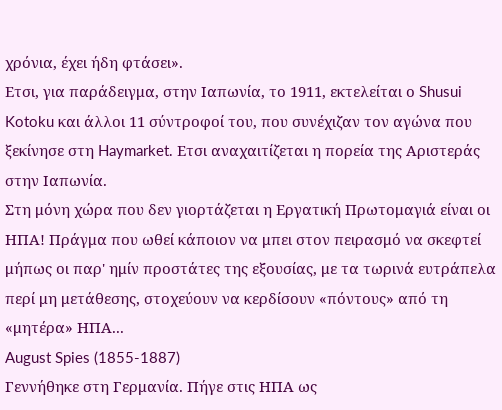χρόνια, έχει ήδη φτάσει».
Ετσι, για παράδειγμα, στην Ιαπωνία, το 1911, εκτελείται ο Shusui Kotoku και άλλοι 11 σύντροφοί του, που συνέχιζαν τον αγώνα που ξεκίνησε στη Haymarket. Ετσι αναχαιτίζεται η πορεία της Αριστεράς στην Ιαπωνία.
Στη μόνη χώρα που δεν γιορτάζεται η Εργατική Πρωτομαγιά είναι οι ΗΠΑ! Πράγμα που ωθεί κάποιον να μπει στον πειρασμό να σκεφτεί μήπως οι παρ' ημίν προστάτες της εξουσίας, με τα τωρινά ευτράπελα περί μη μετάθεσης, στοχεύουν να κερδίσουν «πόντους» από τη «μητέρα» ΗΠΑ...
August Spies (1855-1887)
Γεννήθηκε στη Γερμανία. Πήγε στις ΗΠΑ ως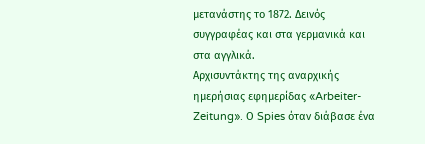μετανάστης το 1872. Δεινός συγγραφέας και στα γερμανικά και στα αγγλικά.
Αρχισυντάκτης της αναρχικής ημερήσιας εφημερίδας «Arbeiter-Zeitung». Ο Spies όταν διάβασε ένα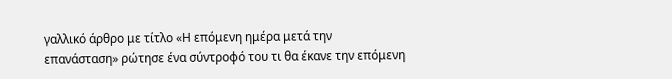γαλλικό άρθρο με τίτλο «Η επόμενη ημέρα μετά την επανάσταση» ρώτησε ένα σύντροφό του τι θα έκανε την επόμενη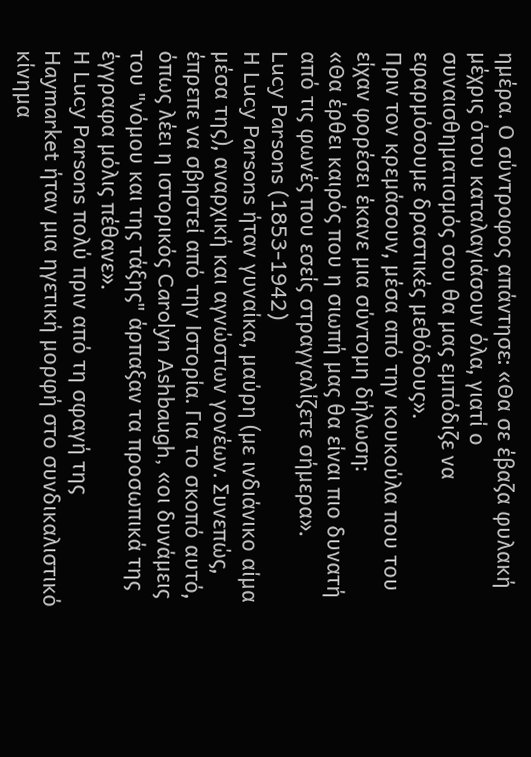ημέρα. Ο σύντροφος απάντησε: «Θα σε έβαζα φυλακή μέχρις ότου καταλαγιάσουν όλα, γιατί ο συναισθηματισμός σου θα μας εμπόδιζε να εφαρμόσουμε δραστικές μεθόδους».
Πριν τον κρεμάσουν, μέσα από την κουκούλα που του είχαν φορέσει έκανε μια σύντομη δήλωση:
«Θα έρθει καιρός που η σιωπή μας θα είναι πιο δυνατή από τις φωνές που εσείς στραγγαλίζετε σήμερα».
Lucy Parsons (1853-1942)
Η Lucy Parsons ήταν γυναίκα, μαύρη (με ινδιάνικο αίμα μέσα της), αναρχική και αγνώστων γονέων. Συνεπώς, έπρεπε να σβηστεί από την Ιστορία. Για το σκοπό αυτό, όπως λέει η ιστορικός Carolyn Ashbaugh, «οι δυνάμεις του "νόμου και της τάξης" άρπαξαν τα προσωπικά της έγγραφα μόλις πέθανε».
Η Lucy Parsons πολύ πριν από τη σφαγή της Haymarket ήταν μια ηγετική μορφή στο συνδικαλιστικό κίνημα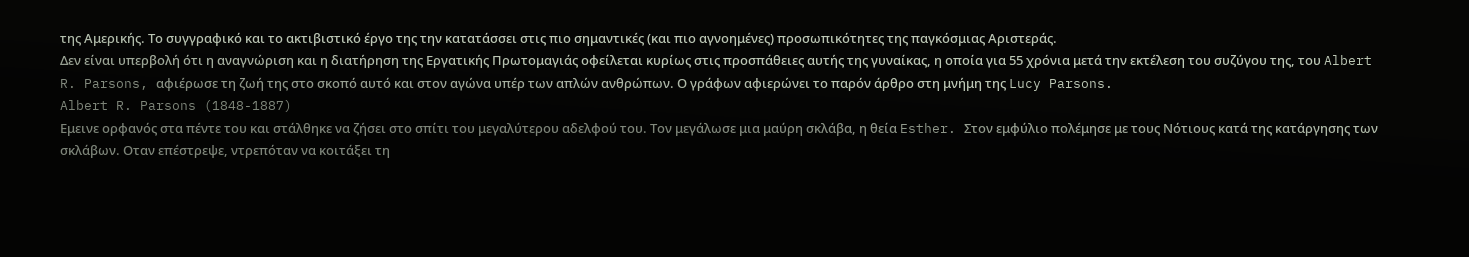της Αμερικής. Το συγγραφικό και το ακτιβιστικό έργο της την κατατάσσει στις πιο σημαντικές (και πιο αγνοημένες) προσωπικότητες της παγκόσμιας Αριστεράς.
Δεν είναι υπερβολή ότι η αναγνώριση και η διατήρηση της Εργατικής Πρωτομαγιάς οφείλεται κυρίως στις προσπάθειες αυτής της γυναίκας, η οποία για 55 χρόνια μετά την εκτέλεση του συζύγου της, του Albert R. Parsons, αφιέρωσε τη ζωή της στο σκοπό αυτό και στον αγώνα υπέρ των απλών ανθρώπων. Ο γράφων αφιερώνει το παρόν άρθρο στη μνήμη της Lucy Parsons.
Albert R. Parsons (1848-1887)
Εμεινε ορφανός στα πέντε του και στάλθηκε να ζήσει στο σπίτι του μεγαλύτερου αδελφού του. Τον μεγάλωσε μια μαύρη σκλάβα, η θεία Esther. Στον εμφύλιο πολέμησε με τους Νότιους κατά της κατάργησης των σκλάβων. Οταν επέστρεψε, ντρεπόταν να κοιτάξει τη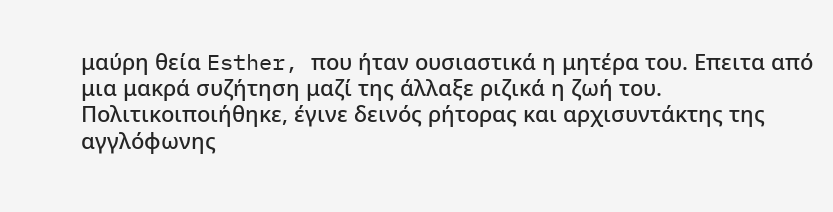μαύρη θεία Esther, που ήταν ουσιαστικά η μητέρα του. Επειτα από μια μακρά συζήτηση μαζί της άλλαξε ριζικά η ζωή του. Πολιτικοιποιήθηκε, έγινε δεινός ρήτορας και αρχισυντάκτης της αγγλόφωνης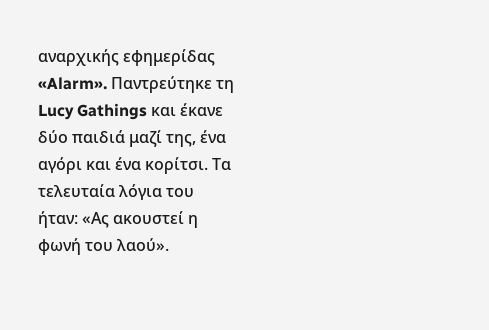αναρχικής εφημερίδας «Alarm». Παντρεύτηκε τη Lucy Gathings και έκανε δύο παιδιά μαζί της, ένα αγόρι και ένα κορίτσι. Τα τελευταία λόγια του ήταν: «Ας ακουστεί η φωνή του λαού».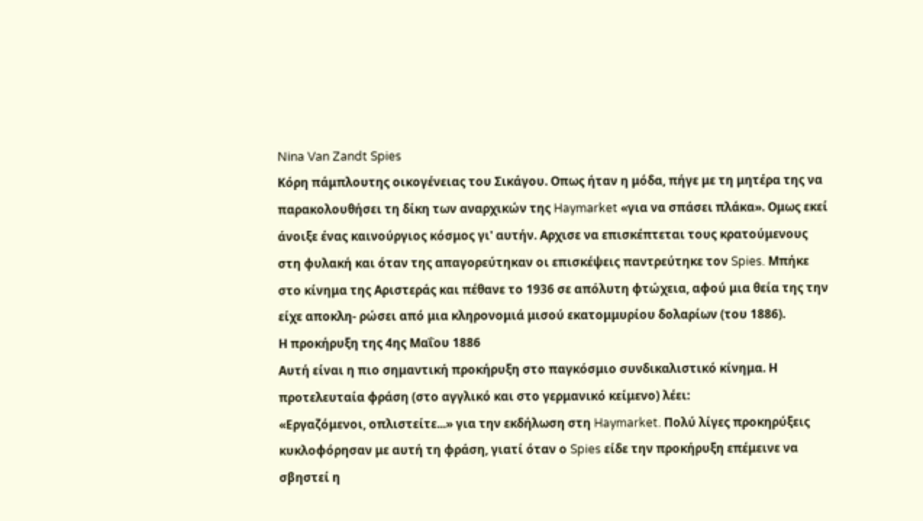Nina Van Zandt Spies
Κόρη πάμπλουτης οικογένειας του Σικάγου. Οπως ήταν η μόδα, πήγε με τη μητέρα της να παρακολουθήσει τη δίκη των αναρχικών της Haymarket «για να σπάσει πλάκα». Ομως εκεί άνοιξε ένας καινούργιος κόσμος γι' αυτήν. Αρχισε να επισκέπτεται τους κρατούμενους στη φυλακή και όταν της απαγορεύτηκαν οι επισκέψεις παντρεύτηκε τον Spies. Μπήκε στο κίνημα της Αριστεράς και πέθανε το 1936 σε απόλυτη φτώχεια, αφού μια θεία της την είχε αποκλη- ρώσει από μια κληρονομιά μισού εκατομμυρίου δολαρίων (του 1886).
Η προκήρυξη της 4ης Μαΐου 1886
Αυτή είναι η πιο σημαντική προκήρυξη στο παγκόσμιο συνδικαλιστικό κίνημα. Η προτελευταία φράση (στο αγγλικό και στο γερμανικό κείμενο) λέει:
«Εργαζόμενοι, οπλιστείτε...» για την εκδήλωση στη Haymarket. Πολύ λίγες προκηρύξεις κυκλοφόρησαν με αυτή τη φράση, γιατί όταν ο Spies είδε την προκήρυξη επέμεινε να σβηστεί η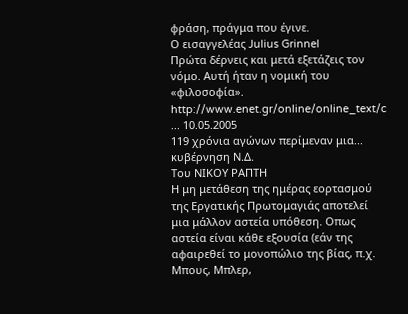φράση, πράγμα που έγινε.
Ο εισαγγελέας Julius Grinnel
Πρώτα δέρνεις και μετά εξετάζεις τον νόμο. Αυτή ήταν η νομική του «φιλοσοφία».
http://www.enet.gr/online/online_text/c ... 10.05.2005
119 χρόνια αγώνων περίμεναν μια... κυβέρνηση Ν.Δ.
Του ΝΙΚΟΥ ΡΑΠΤΗ
Η μη μετάθεση της ημέρας εορτασμού της Εργατικής Πρωτομαγιάς αποτελεί μια μάλλον αστεία υπόθεση. Οπως αστεία είναι κάθε εξουσία (εάν της αφαιρεθεί το μονοπώλιο της βίας, π.χ. Μπους, Μπλερ,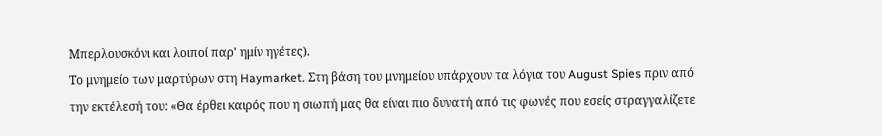Μπερλουσκόνι και λοιποί παρ' ημίν ηγέτες).
Το μνημείο των μαρτύρων στη Haymarket. Στη βάση του μνημείου υπάρχουν τα λόγια του August Spies πριν από την εκτέλεσή του: «Θα έρθει καιρός που η σιωπή μας θα είναι πιο δυνατή από τις φωνές που εσείς στραγγαλίζετε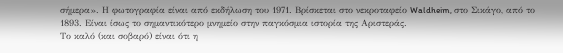σήμερα». Η φωτογραφία είναι από εκδήλωση του 1971. Βρίσκεται στο νεκροταφείο Waldheim, στο Σικάγο, από το 1893. Είναι ίσως το σημαντικότερο μνημείο στην παγκόσμια ιστορία της Αριστεράς.
Το καλό (και σοβαρό) είναι ότι η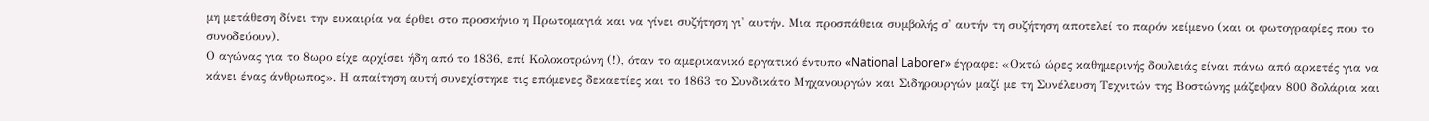μη μετάθεση δίνει την ευκαιρία να έρθει στο προσκήνιο η Πρωτομαγιά και να γίνει συζήτηση γι' αυτήν. Μια προσπάθεια συμβολής σ' αυτήν τη συζήτηση αποτελεί το παρόν κείμενο (και οι φωτογραφίες που το συνοδεύουν).
Ο αγώνας για το 8ωρο είχε αρχίσει ήδη από το 1836, επί Κολοκοτρώνη (!), όταν το αμερικανικό εργατικό έντυπο «National Laborer» έγραφε: «Οκτώ ώρες καθημερινής δουλειάς είναι πάνω από αρκετές για να κάνει ένας άνθρωπος». Η απαίτηση αυτή συνεχίστηκε τις επόμενες δεκαετίες και το 1863 το Συνδικάτο Μηχανουργών και Σιδηρουργών μαζί με τη Συνέλευση Τεχνιτών της Βοστώνης μάζεψαν 800 δολάρια και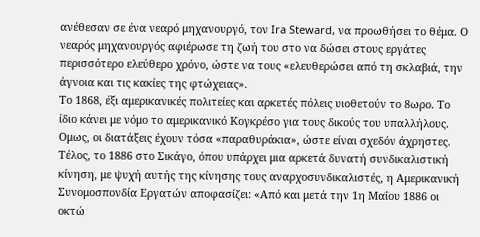ανέθεσαν σε ένα νεαρό μηχανουργό, τον Ira Steward, να προωθήσει το θέμα. Ο νεαρός μηχανουργός αφιέρωσε τη ζωή του στο να δώσει στους εργάτες περισσότερο ελεύθερο χρόνο, ώστε να τους «ελευθερώσει από τη σκλαβιά, την άγνοια και τις κακίες της φτώχειας».
Το 1868, έξι αμερικανικές πολιτείες και αρκετές πόλεις υιοθετούν το 8ωρο. Το ίδιο κάνει με νόμο το αμερικανικό Κογκρέσο για τους δικούς του υπαλλήλους. Ομως, οι διατάξεις έχουν τόσα «παραθυράκια», ώστε είναι σχεδόν άχρηστες.
Τέλος, το 1886 στο Σικάγο, όπου υπάρχει μια αρκετά δυνατή συνδικαλιστική κίνηση, με ψυχή αυτής της κίνησης τους αναρχοσυνδικαλιστές, η Αμερικανική Συνομοσπονδία Εργατών αποφασίζει: «Από και μετά την 1η Μαΐου 1886 οι οκτώ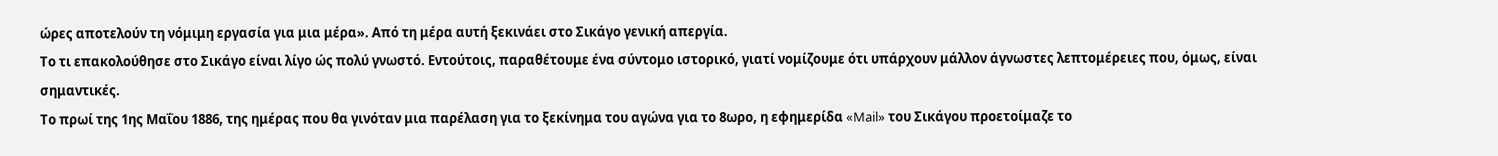ώρες αποτελούν τη νόμιμη εργασία για μια μέρα». Από τη μέρα αυτή ξεκινάει στο Σικάγο γενική απεργία.
Το τι επακολούθησε στο Σικάγο είναι λίγο ώς πολύ γνωστό. Εντούτοις, παραθέτουμε ένα σύντομο ιστορικό, γιατί νομίζουμε ότι υπάρχουν μάλλον άγνωστες λεπτομέρειες που, όμως, είναι σημαντικές.
Το πρωί της 1ης Μαΐου 1886, της ημέρας που θα γινόταν μια παρέλαση για το ξεκίνημα του αγώνα για το 8ωρο, η εφημερίδα «Mail» του Σικάγου προετοίμαζε το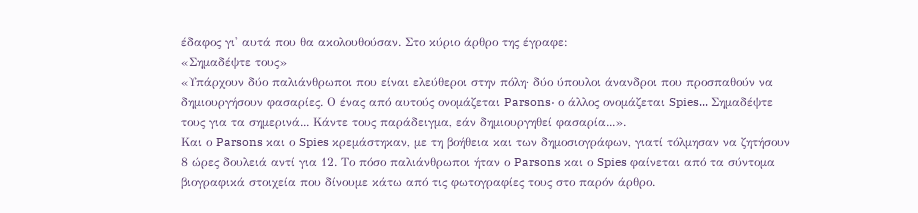έδαφος γι' αυτά που θα ακολουθούσαν. Στο κύριο άρθρο της έγραφε:
«Σημαδέψτε τους»
«Υπάρχουν δύο παλιάνθρωποι που είναι ελεύθεροι στην πόλη· δύο ύπουλοι άνανδροι που προσπαθούν να δημιουργήσουν φασαρίες. Ο ένας από αυτούς ονομάζεται Parsons· ο άλλος ονομάζεται Spies... Σημαδέψτε τους για τα σημερινά... Κάντε τους παράδειγμα, εάν δημιουργηθεί φασαρία...».
Και ο Parsons και ο Spies κρεμάστηκαν, με τη βοήθεια και των δημοσιογράφων, γιατί τόλμησαν να ζητήσουν 8 ώρες δουλειά αντί για 12. Το πόσο παλιάνθρωποι ήταν ο Parsons και ο Spies φαίνεται από τα σύντομα βιογραφικά στοιχεία που δίνουμε κάτω από τις φωτογραφίες τους στο παρόν άρθρο.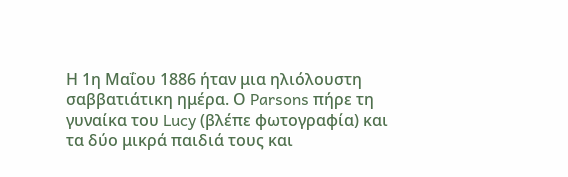Η 1η Μαΐου 1886 ήταν μια ηλιόλουστη σαββατιάτικη ημέρα. Ο Parsons πήρε τη γυναίκα του Lucy (βλέπε φωτογραφία) και τα δύο μικρά παιδιά τους και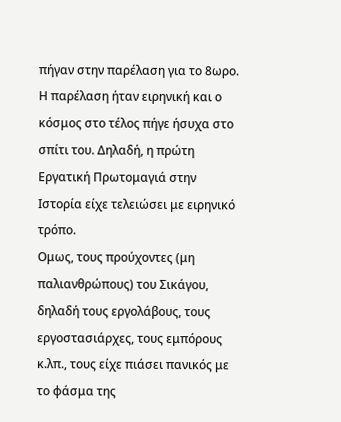πήγαν στην παρέλαση για το 8ωρο. Η παρέλαση ήταν ειρηνική και ο κόσμος στο τέλος πήγε ήσυχα στο σπίτι του. Δηλαδή, η πρώτη Εργατική Πρωτομαγιά στην Ιστορία είχε τελειώσει με ειρηνικό τρόπο.
Ομως, τους προύχοντες (μη παλιανθρώπους) του Σικάγου, δηλαδή τους εργολάβους, τους εργοστασιάρχες, τους εμπόρους κ.λπ., τους είχε πιάσει πανικός με το φάσμα της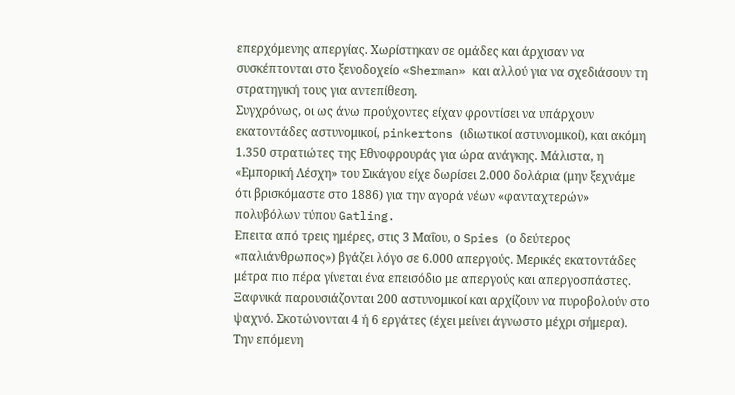επερχόμενης απεργίας. Χωρίστηκαν σε ομάδες και άρχισαν να συσκέπτονται στο ξενοδοχείο «Sherman» και αλλού για να σχεδιάσουν τη στρατηγική τους για αντεπίθεση.
Συγχρόνως, οι ως άνω προύχοντες είχαν φροντίσει να υπάρχουν εκατοντάδες αστυνομικοί, pinkertons (ιδιωτικοί αστυνομικοί), και ακόμη 1.350 στρατιώτες της Εθνοφρουράς για ώρα ανάγκης. Μάλιστα, η «Εμπορική Λέσχη» του Σικάγου είχε δωρίσει 2.000 δολάρια (μην ξεχνάμε ότι βρισκόμαστε στο 1886) για την αγορά νέων «φανταχτερών» πολυβόλων τύπου Gatling.
Επειτα από τρεις ημέρες, στις 3 Μαΐου, ο Spies (ο δεύτερος «παλιάνθρωπος») βγάζει λόγο σε 6.000 απεργούς. Μερικές εκατοντάδες μέτρα πιο πέρα γίνεται ένα επεισόδιο με απεργούς και απεργοσπάστες. Ξαφνικά παρουσιάζονται 200 αστυνομικοί και αρχίζουν να πυροβολούν στο ψαχνό. Σκοτώνονται 4 ή 6 εργάτες (έχει μείνει άγνωστο μέχρι σήμερα).
Την επόμενη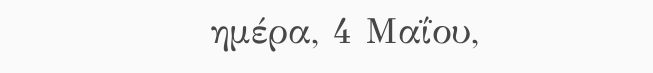ημέρα, 4 Μαΐου,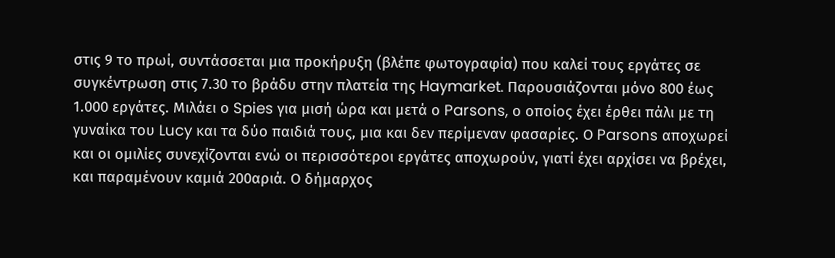στις 9 το πρωί, συντάσσεται μια προκήρυξη (βλέπε φωτογραφία) που καλεί τους εργάτες σε συγκέντρωση στις 7.30 το βράδυ στην πλατεία της Haymarket. Παρουσιάζονται μόνο 800 έως 1.000 εργάτες. Μιλάει ο Spies για μισή ώρα και μετά ο Parsons, ο οποίος έχει έρθει πάλι με τη γυναίκα του Lucy και τα δύο παιδιά τους, μια και δεν περίμεναν φασαρίες. Ο Parsons αποχωρεί και οι ομιλίες συνεχίζονται ενώ οι περισσότεροι εργάτες αποχωρούν, γιατί έχει αρχίσει να βρέχει, και παραμένουν καμιά 200αριά. Ο δήμαρχος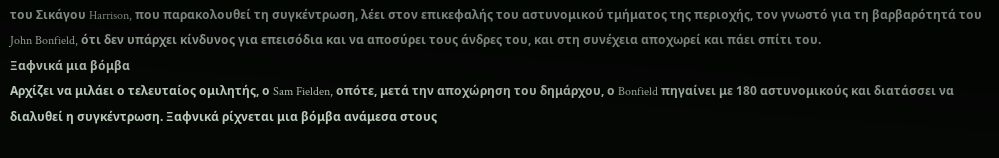του Σικάγου Harrison, που παρακολουθεί τη συγκέντρωση, λέει στον επικεφαλής του αστυνομικού τμήματος της περιοχής, τον γνωστό για τη βαρβαρότητά του John Bonfield, ότι δεν υπάρχει κίνδυνος για επεισόδια και να αποσύρει τους άνδρες του, και στη συνέχεια αποχωρεί και πάει σπίτι του.
Ξαφνικά μια βόμβα
Αρχίζει να μιλάει ο τελευταίος ομιλητής, ο Sam Fielden, οπότε, μετά την αποχώρηση του δημάρχου, ο Bonfield πηγαίνει με 180 αστυνομικούς και διατάσσει να διαλυθεί η συγκέντρωση. Ξαφνικά ρίχνεται μια βόμβα ανάμεσα στους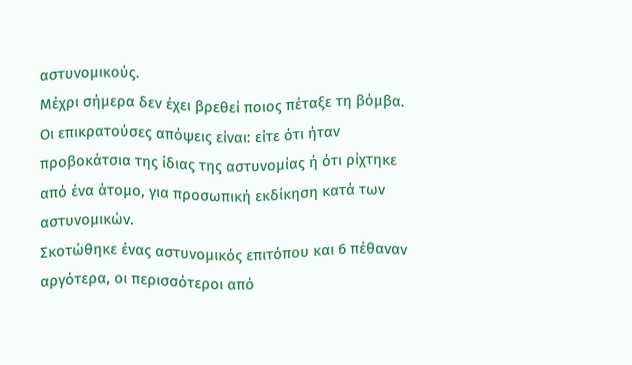αστυνομικούς.
Μέχρι σήμερα δεν έχει βρεθεί ποιος πέταξε τη βόμβα. Οι επικρατούσες απόψεις είναι: είτε ότι ήταν προβοκάτσια της ίδιας της αστυνομίας ή ότι ρίχτηκε από ένα άτομο, για προσωπική εκδίκηση κατά των αστυνομικών.
Σκοτώθηκε ένας αστυνομικός επιτόπου και 6 πέθαναν αργότερα, οι περισσότεροι από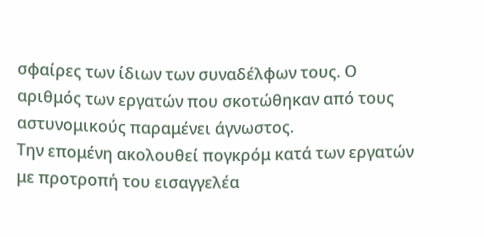σφαίρες των ίδιων των συναδέλφων τους. Ο αριθμός των εργατών που σκοτώθηκαν από τους αστυνομικούς παραμένει άγνωστος.
Την επομένη ακολουθεί πογκρόμ κατά των εργατών με προτροπή του εισαγγελέα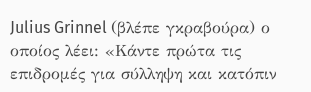Julius Grinnel (βλέπε γκραβούρα) ο οποίος λέει: «Κάντε πρώτα τις επιδρομές για σύλληψη και κατόπιν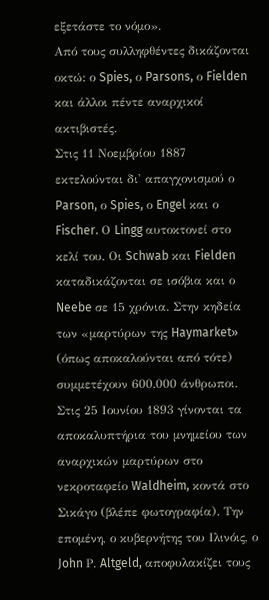εξετάστε το νόμο».
Από τους συλληφθέντες δικάζονται οκτώ: ο Spies, ο Parsons, ο Fielden και άλλοι πέντε αναρχικοί ακτιβιστές.
Στις 11 Νοεμβρίου 1887 εκτελούνται δι' απαγχονισμού ο Parson, ο Spies, ο Engel και ο Fischer. Ο Lingg αυτοκτονεί στο κελί του. Οι Schwab και Fielden καταδικάζονται σε ισόβια και ο Neebe σε 15 χρόνια. Στην κηδεία των «μαρτύρων της Haymarket» (όπως αποκαλούνται από τότε) συμμετέχουν 600.000 άνθρωποι. Στις 25 Ιουνίου 1893 γίνονται τα αποκαλυπτήρια του μνημείου των αναρχικών μαρτύρων στο νεκροταφείο Waldheim, κοντά στο Σικάγο (βλέπε φωτογραφία). Την επομένη, ο κυβερνήτης του Ιλινόις, ο John Ρ. Altgeld, αποφυλακίζει τους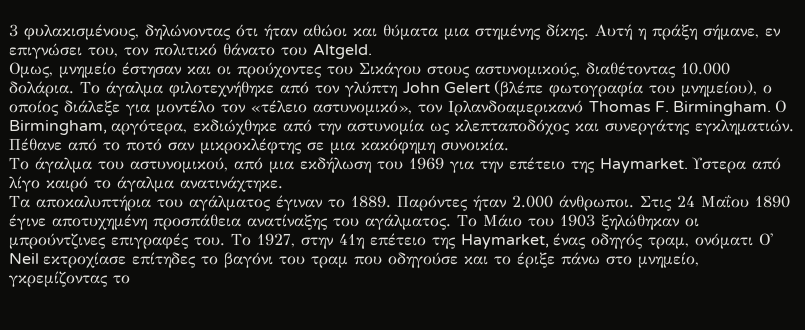3 φυλακισμένους, δηλώνοντας ότι ήταν αθώοι και θύματα μια στημένης δίκης. Αυτή η πράξη σήμανε, εν επιγνώσει του, τον πολιτικό θάνατο του Altgeld.
Ομως, μνημείο έστησαν και οι προύχοντες του Σικάγου στους αστυνομικούς, διαθέτοντας 10.000 δολάρια. Το άγαλμα φιλοτεχνήθηκε από τον γλύπτη John Gelert (βλέπε φωτογραφία του μνημείου), ο οποίος διάλεξε για μοντέλο τον «τέλειο αστυνομικό», τον Ιρλανδοαμερικανό Thomas F. Birmingham. Ο Birmingham, αργότερα, εκδιώχθηκε από την αστυνομία ως κλεπταποδόχος και συνεργάτης εγκληματιών. Πέθανε από το ποτό σαν μικροκλέφτης σε μια κακόφημη συνοικία.
Το άγαλμα του αστυνομικού, από μια εκδήλωση του 1969 για την επέτειο της Haymarket. Υστερα από λίγο καιρό το άγαλμα ανατινάχτηκε.
Τα αποκαλυπτήρια του αγάλματος έγιναν το 1889. Παρόντες ήταν 2.000 άνθρωποι. Στις 24 Μαΐου 1890 έγινε αποτυχημένη προσπάθεια ανατίναξης του αγάλματος. Το Μάιο του 1903 ξηλώθηκαν οι μπρούντζινες επιγραφές του. Το 1927, στην 41η επέτειο της Haymarket, ένας οδηγός τραμ, ονόματι Ο' Neil εκτροχίασε επίτηδες το βαγόνι του τραμ που οδηγούσε και το έριξε πάνω στο μνημείο, γκρεμίζοντας το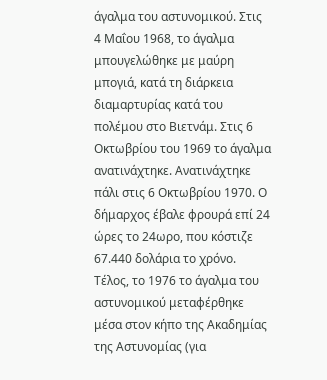άγαλμα του αστυνομικού. Στις 4 Μαΐου 1968, το άγαλμα μπουγελώθηκε με μαύρη μπογιά, κατά τη διάρκεια διαμαρτυρίας κατά του πολέμου στο Βιετνάμ. Στις 6 Οκτωβρίου του 1969 το άγαλμα ανατινάχτηκε. Ανατινάχτηκε πάλι στις 6 Οκτωβρίου 1970. Ο δήμαρχος έβαλε φρουρά επί 24 ώρες το 24ωρο, που κόστιζε 67.440 δολάρια το χρόνο. Τέλος, το 1976 το άγαλμα του αστυνομικού μεταφέρθηκε μέσα στον κήπο της Ακαδημίας της Αστυνομίας (για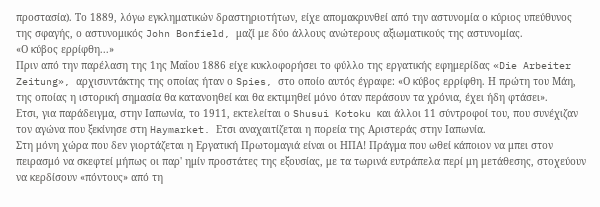προστασία). Το 1889, λόγω εγκληματικών δραστηριοτήτων, είχε απομακρυνθεί από την αστυνομία ο κύριος υπεύθυνος της σφαγής, ο αστυνομικός John Bonfield, μαζί με δύο άλλους ανώτερους αξιωματικούς της αστυνομίας.
«Ο κύβος ερρίφθη...»
Πριν από την παρέλαση της 1ης Μαΐου 1886 είχε κυκλοφορήσει το φύλλο της εργατικής εφημερίδας «Die Arbeiter Zeitung», αρχισυντάκτης της οποίας ήταν ο Spies, στο οποίο αυτός έγραφε: «Ο κύβος ερρίφθη. Η πρώτη του Μάη, της οποίας η ιστορική σημασία θα κατανοηθεί και θα εκτιμηθεί μόνο όταν περάσουν τα χρόνια, έχει ήδη φτάσει».
Ετσι, για παράδειγμα, στην Ιαπωνία, το 1911, εκτελείται ο Shusui Kotoku και άλλοι 11 σύντροφοί του, που συνέχιζαν τον αγώνα που ξεκίνησε στη Haymarket. Ετσι αναχαιτίζεται η πορεία της Αριστεράς στην Ιαπωνία.
Στη μόνη χώρα που δεν γιορτάζεται η Εργατική Πρωτομαγιά είναι οι ΗΠΑ! Πράγμα που ωθεί κάποιον να μπει στον πειρασμό να σκεφτεί μήπως οι παρ' ημίν προστάτες της εξουσίας, με τα τωρινά ευτράπελα περί μη μετάθεσης, στοχεύουν να κερδίσουν «πόντους» από τη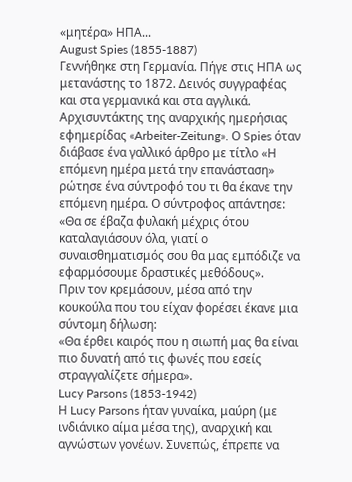«μητέρα» ΗΠΑ...
August Spies (1855-1887)
Γεννήθηκε στη Γερμανία. Πήγε στις ΗΠΑ ως μετανάστης το 1872. Δεινός συγγραφέας και στα γερμανικά και στα αγγλικά.
Αρχισυντάκτης της αναρχικής ημερήσιας εφημερίδας «Arbeiter-Zeitung». Ο Spies όταν διάβασε ένα γαλλικό άρθρο με τίτλο «Η επόμενη ημέρα μετά την επανάσταση» ρώτησε ένα σύντροφό του τι θα έκανε την επόμενη ημέρα. Ο σύντροφος απάντησε: «Θα σε έβαζα φυλακή μέχρις ότου καταλαγιάσουν όλα, γιατί ο συναισθηματισμός σου θα μας εμπόδιζε να εφαρμόσουμε δραστικές μεθόδους».
Πριν τον κρεμάσουν, μέσα από την κουκούλα που του είχαν φορέσει έκανε μια σύντομη δήλωση:
«Θα έρθει καιρός που η σιωπή μας θα είναι πιο δυνατή από τις φωνές που εσείς στραγγαλίζετε σήμερα».
Lucy Parsons (1853-1942)
Η Lucy Parsons ήταν γυναίκα, μαύρη (με ινδιάνικο αίμα μέσα της), αναρχική και αγνώστων γονέων. Συνεπώς, έπρεπε να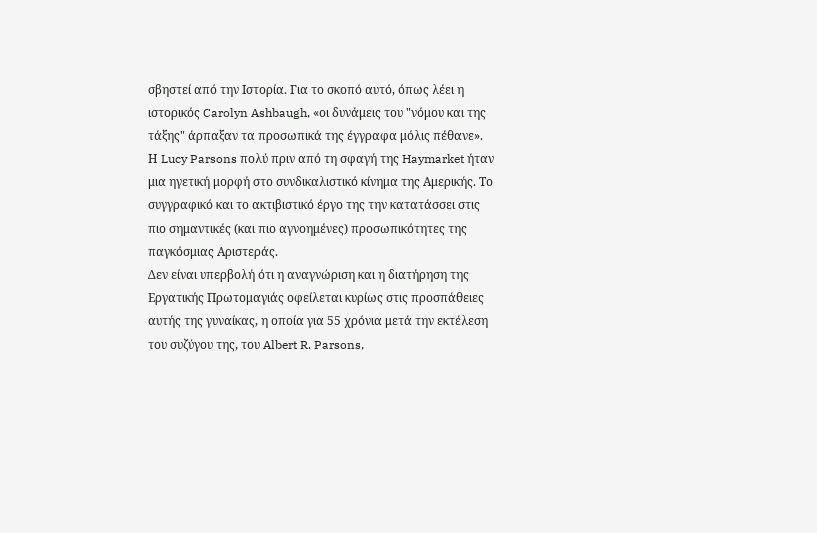σβηστεί από την Ιστορία. Για το σκοπό αυτό, όπως λέει η ιστορικός Carolyn Ashbaugh, «οι δυνάμεις του "νόμου και της τάξης" άρπαξαν τα προσωπικά της έγγραφα μόλις πέθανε».
Η Lucy Parsons πολύ πριν από τη σφαγή της Haymarket ήταν μια ηγετική μορφή στο συνδικαλιστικό κίνημα της Αμερικής. Το συγγραφικό και το ακτιβιστικό έργο της την κατατάσσει στις πιο σημαντικές (και πιο αγνοημένες) προσωπικότητες της παγκόσμιας Αριστεράς.
Δεν είναι υπερβολή ότι η αναγνώριση και η διατήρηση της Εργατικής Πρωτομαγιάς οφείλεται κυρίως στις προσπάθειες αυτής της γυναίκας, η οποία για 55 χρόνια μετά την εκτέλεση του συζύγου της, του Albert R. Parsons,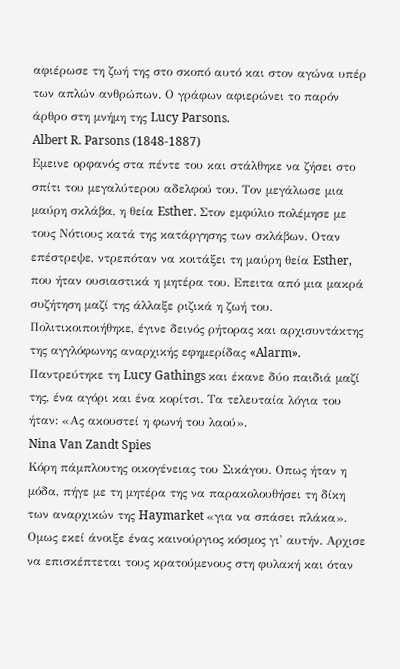αφιέρωσε τη ζωή της στο σκοπό αυτό και στον αγώνα υπέρ των απλών ανθρώπων. Ο γράφων αφιερώνει το παρόν άρθρο στη μνήμη της Lucy Parsons.
Albert R. Parsons (1848-1887)
Εμεινε ορφανός στα πέντε του και στάλθηκε να ζήσει στο σπίτι του μεγαλύτερου αδελφού του. Τον μεγάλωσε μια μαύρη σκλάβα, η θεία Esther. Στον εμφύλιο πολέμησε με τους Νότιους κατά της κατάργησης των σκλάβων. Οταν επέστρεψε, ντρεπόταν να κοιτάξει τη μαύρη θεία Esther, που ήταν ουσιαστικά η μητέρα του. Επειτα από μια μακρά συζήτηση μαζί της άλλαξε ριζικά η ζωή του. Πολιτικοιποιήθηκε, έγινε δεινός ρήτορας και αρχισυντάκτης της αγγλόφωνης αναρχικής εφημερίδας «Alarm». Παντρεύτηκε τη Lucy Gathings και έκανε δύο παιδιά μαζί της, ένα αγόρι και ένα κορίτσι. Τα τελευταία λόγια του ήταν: «Ας ακουστεί η φωνή του λαού».
Nina Van Zandt Spies
Κόρη πάμπλουτης οικογένειας του Σικάγου. Οπως ήταν η μόδα, πήγε με τη μητέρα της να παρακολουθήσει τη δίκη των αναρχικών της Haymarket «για να σπάσει πλάκα». Ομως εκεί άνοιξε ένας καινούργιος κόσμος γι' αυτήν. Αρχισε να επισκέπτεται τους κρατούμενους στη φυλακή και όταν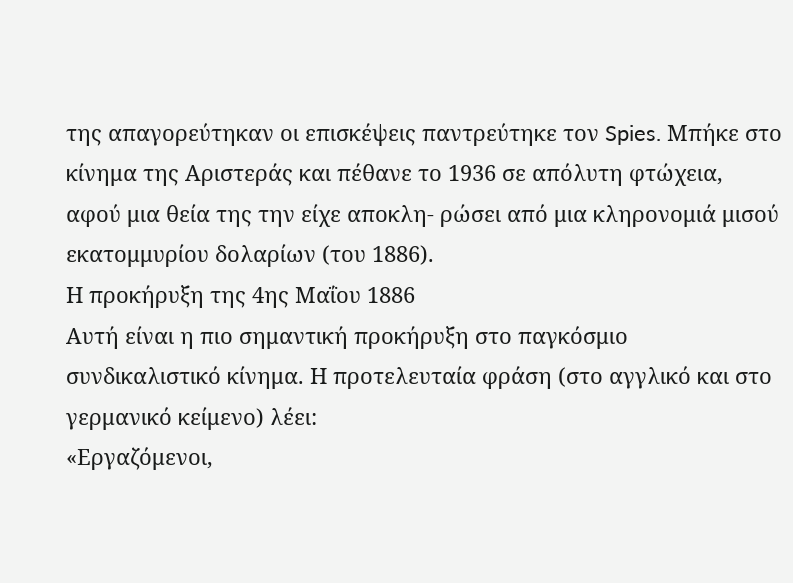της απαγορεύτηκαν οι επισκέψεις παντρεύτηκε τον Spies. Μπήκε στο κίνημα της Αριστεράς και πέθανε το 1936 σε απόλυτη φτώχεια, αφού μια θεία της την είχε αποκλη- ρώσει από μια κληρονομιά μισού εκατομμυρίου δολαρίων (του 1886).
Η προκήρυξη της 4ης Μαΐου 1886
Αυτή είναι η πιο σημαντική προκήρυξη στο παγκόσμιο συνδικαλιστικό κίνημα. Η προτελευταία φράση (στο αγγλικό και στο γερμανικό κείμενο) λέει:
«Εργαζόμενοι,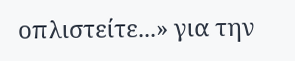οπλιστείτε...» για την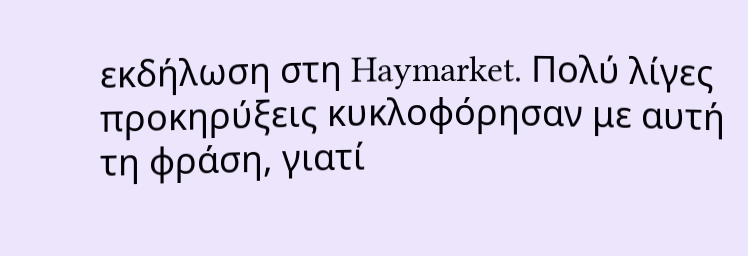εκδήλωση στη Haymarket. Πολύ λίγες προκηρύξεις κυκλοφόρησαν με αυτή τη φράση, γιατί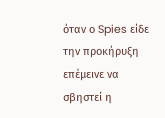όταν ο Spies είδε την προκήρυξη επέμεινε να σβηστεί η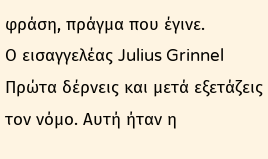φράση, πράγμα που έγινε.
Ο εισαγγελέας Julius Grinnel
Πρώτα δέρνεις και μετά εξετάζεις τον νόμο. Αυτή ήταν η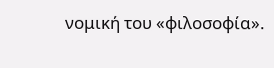νομική του «φιλοσοφία».